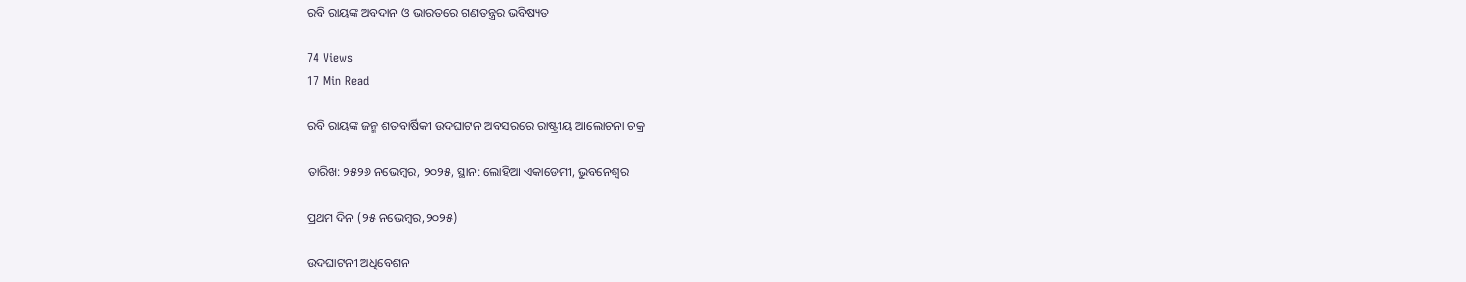ରବି ରାୟଙ୍କ ଅବଦାନ ଓ ଭାରତରେ ଗଣତନ୍ତ୍ରର ଭବିଷ୍ୟତ

74 Views
17 Min Read

ରବି ରାୟଙ୍କ ଜନ୍ମ ଶତବାର୍ଷିକୀ ଉଦଘାଟନ ଅବସରରେ ରାଷ୍ଟ୍ରୀୟ ଆଲୋଚନା ଚକ୍ର

ତାରିଖ: ୨୫୨୬ ନଭେମ୍ୱର, ୨୦୨୫, ସ୍ଥାନ: ଲୋହିଆ ଏକାଡେମୀ, ଭୁବନେଶ୍ୱର

ପ୍ରଥମ ଦିନ (୨୫ ନଭେମ୍ୱର,୨୦୨୫)

ଉଦଘାଟନୀ ଅଧିବେଶନ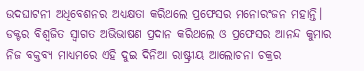ଉଦଘାଟନୀ ଅଧିବେଶନର ଅଧ୍ୟକ୍ଷତା କରିଥଲେ ପ୍ରଫେସର ମନୋରଂଜନ ମହାନ୍ତି। ଡକ୍ଟର ବିଶ୍ୱଜିତ ସ୍ବାଗତ ଅଭିଭାଷଣ ପ୍ରଦାନ କରିଥଲେ ଓ ପ୍ରଫେସର ଆନନ୍ଦ କୁମାର ନିଜ ବକ୍ତବ୍ୟ ମାଧ୍ୟମରେ ଏହି ଦୁଇ ଦିନିଆ ରାଷ୍ଟ୍ରୀୟ ଆଲୋଚନା ଚକ୍ରର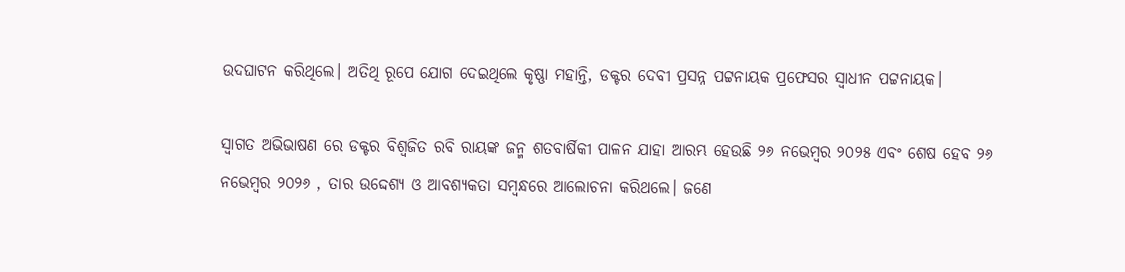ଉଦଘାଟନ କରିଥିଲେ। ଅତିଥି ରୂପେ ଯୋଗ ଦେଇଥିଲେ କୃଷ୍ଣା ମହାନ୍ତି, ଡକ୍ଟର ଦେବୀ ପ୍ରସନ୍ନ ପଟ୍ଟନାୟକ ପ୍ରଫେସର ସ୍ଵାଧୀନ ପଟ୍ଟନାୟକ।

ସ୍ଵାଗତ ଅଭିଭାଷଣ ରେ ଡକ୍ଟର ବିଶ୍ୱଜିତ ରବି ରାୟଙ୍କ ଜନ୍ମ ଶତବାର୍ଷିକୀ ପାଳନ ଯାହା ଆରମ୍ଭ ହେଉଛି ୨୬ ନଭେମ୍ୱର ୨୦୨୫ ଏବଂ ଶେଷ ହେବ ୨୬ ନଭେମ୍ୱର ୨୦୨୬ , ତାର ଉଦ୍ଦେଶ୍ୟ ଓ ଆବଶ୍ୟକତା ସମ୍ବନ୍ଧରେ ଆଲୋଚନା କରିଥଲେ। ଜଣେ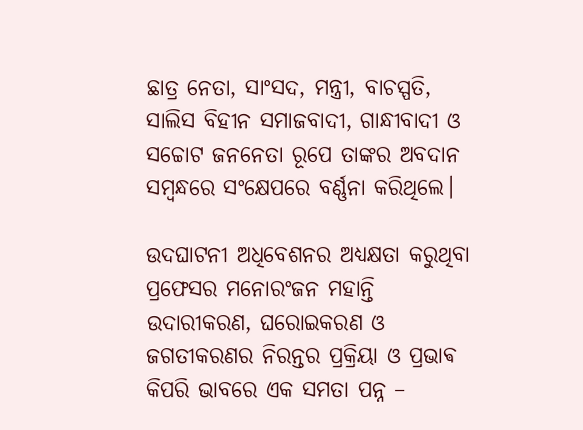ଛାତ୍ର ନେତା, ସାଂସଦ, ମନ୍ତ୍ରୀ, ବାଚସ୍ପତି, ସାଲିସ ବିହୀନ ସମାଜବାଦୀ, ଗାନ୍ଧୀବାଦୀ ଓ ସଚ୍ଚୋଟ ଜନନେତା ରୂପେ ତାଙ୍କର ଅବଦାନ ସମ୍ବନ୍ଧରେ ସଂକ୍ଷେପରେ ବର୍ଣ୍ଣନା କରିଥିଲେ।

ଉଦଘାଟନୀ ଅଧିବେଶନର ଅଧ୍ୟକ୍ଷତା କରୁଥିବା ପ୍ରଫେସର ମନୋରଂଜନ ମହାନ୍ତି ଉଦାରୀକରଣ, ଘରୋଇକରଣ ଓ ଜଗତୀକରଣର ନିରନ୍ତର ପ୍ରକ୍ରିୟା ଓ ପ୍ରଭାଵ କିପରି ଭାବରେ ଏକ ସମତା ପନ୍ନ –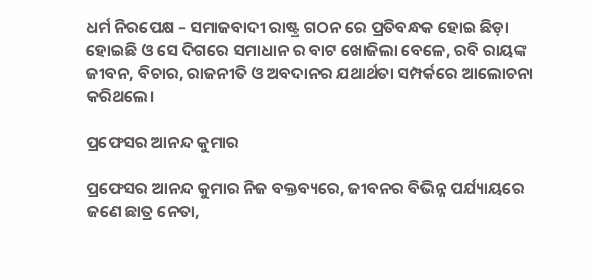ଧର୍ମ ନିରପେକ୍ଷ – ସମାଜବାଦୀ ରାଷ୍ଟ୍ର ଗଠନ ରେ ପ୍ରତିବନ୍ଧକ ହୋଇ ଛିଡ଼ା ହୋଇଛି ଓ ସେ ଦିଗରେ ସମାଧାନ ର ବାଟ ଖୋଜିଲା ବେଳେ, ରବି ରାୟଙ୍କ ଜୀବନ, ବିଚାର, ରାଜନୀତି ଓ ଅବଦାନର ଯଥାର୍ଥତା ସମ୍ପର୍କରେ ଆଲୋଚନା କରିଥଲେ।

ପ୍ରଫେସର ଆନନ୍ଦ କୁମାର

ପ୍ରଫେସର ଆନନ୍ଦ କୁମାର ନିଜ ବକ୍ତବ୍ୟରେ, ଜୀବନର ବିଭିନ୍ନ ପର୍ଯ୍ୟାୟରେ ଜଣେ ଛାତ୍ର ନେତା,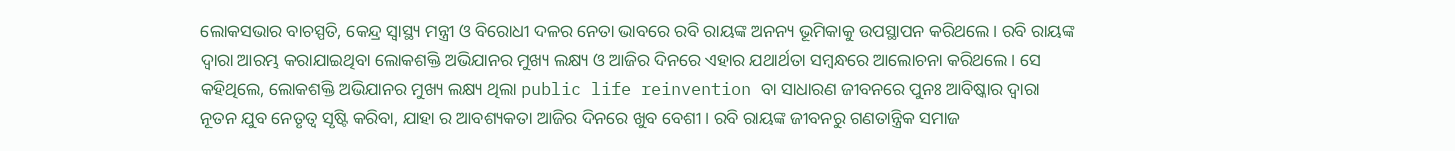ଲୋକସଭାର ବାଚସ୍ପତି, କେନ୍ଦ୍ର ସ୍ୱାସ୍ଥ୍ୟ ମନ୍ତ୍ରୀ ଓ ବିରୋଧୀ ଦଳର ନେତା ଭାବରେ ରବି ରାୟଙ୍କ ଅନନ୍ୟ ଭୂମିକାକୁ ଉପସ୍ଥାପନ କରିଥଲେ। ରବି ରାୟଙ୍କ ଦ୍ଵାରା ଆରମ୍ଭ କରାଯାଇଥିବା ଲୋକଶକ୍ତି ଅଭିଯାନର ମୁଖ୍ୟ ଲକ୍ଷ୍ୟ ଓ ଆଜିର ଦିନରେ ଏହାର ଯଥାର୍ଥତା ସମ୍ବନ୍ଧରେ ଆଲୋଚନା କରିଥଲେ। ସେ କହିଥିଲେ, ଲୋକଶକ୍ତି ଅଭିଯାନର ମୁଖ୍ୟ ଲକ୍ଷ୍ୟ ଥିଲା public life reinvention ବା ସାଧାରଣ ଜୀବନରେ ପୁନଃ ଆବିଷ୍କାର ଦ୍ବାରା ନୂତନ ଯୁବ ନେତୃତ୍ୱ ସୃଷ୍ଟି କରିବା, ଯାହା ର ଆବଶ୍ୟକତା ଆଜିର ଦିନରେ ଖୁବ ବେଶୀ। ରବି ରାୟଙ୍କ ଜୀବନରୁ ଗଣତାନ୍ତ୍ରିକ ସମାଜ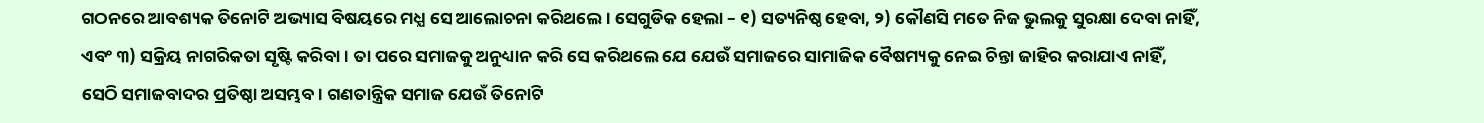ଗଠନରେ ଆବଶ୍ୟକ ତିନୋଟି ଅଭ୍ୟାସ ବିଷୟରେ ମଧ୍ଯ ସେ ଆଲୋଚନା କରିଥଲେ। ସେଗୁଡିକ ହେଲା – ୧) ସତ୍ୟନିଷ୍ଠ ହେବା, ୨) କୌଣସି ମତେ ନିଜ ଭୁଲକୁ ସୁରକ୍ଷା ଦେବା ନାହିଁ, ଏବଂ ୩) ସକ୍ରିୟ ନାଗରିକତା ସୃଷ୍ଟି କରିବା। ତା ପରେ ସମାଜକୁ ଅନୁଧ୍ୟାନ କରି ସେ କରିଥଲେ ଯେ ଯେଉଁ ସମାଜରେ ସାମାଜିକ ବୈଷମ୍ୟକୁ ନେଇ ଚିନ୍ତା ଜାହିର କରାଯାଏ ନାହିଁ, ସେଠି ସମାଜବାଦର ପ୍ରତିଷ୍ଠା ଅସମ୍ଭବ। ଗଣତାନ୍ତ୍ରିକ ସମାଜ ଯେଉଁ ତିନୋଟି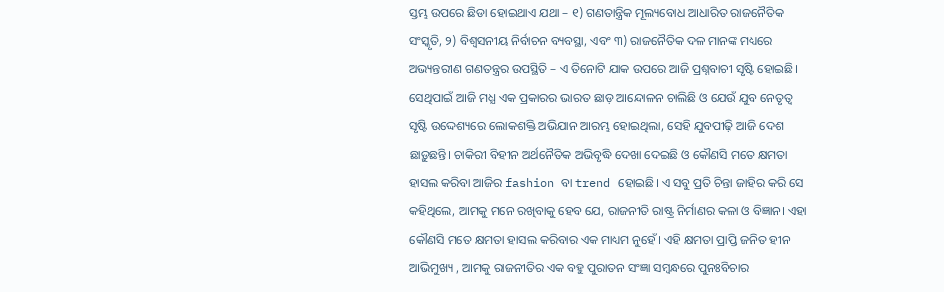ସ୍ତମ୍ଭ ଉପରେ ଛିଡା ହୋଇଥାଏ ଯଥା – ୧) ଗଣତାନ୍ତ୍ରିକ ମୂଲ୍ୟବୋଧ ଆଧାରିତ ରାଜନୈତିକ ସଂସ୍କୃତି, ୨) ବିଶ୍ବସନୀୟ ନିର୍ବାଚନ ବ୍ୟବସ୍ଥା, ଏବଂ ୩) ରାଜନୈତିକ ଦଳ ମାନଙ୍କ ମଧ୍ୟରେ ଅଭ୍ୟନ୍ତରୀଣ ଗଣତନ୍ତ୍ରର ଉପସ୍ଥିତି – ଏ ତିନୋଟି ଯାକ ଉପରେ ଆଜି ପ୍ରଶ୍ନବାଚୀ ସୃଷ୍ଟି ହୋଇଛି। ସେଥିପାଇଁ ଆଜି ମଧ୍ଯ ଏକ ପ୍ରକାରର ଭାରତ ଛାଡ଼ ଆନ୍ଦୋଳନ ଚାଲିଛି ଓ ଯେଉଁ ଯୁବ ନେତୃତ୍ୱ ସୃଷ୍ଟି ଉଦ୍ଦେଶ୍ୟରେ ଲୋକଶକ୍ତି ଅଭିଯାନ ଆରମ୍ଭ ହୋଇଥିଲା, ସେହି ଯୁବପୀଢ଼ି ଆଜି ଦେଶ ଛାଡ଼ୁଛନ୍ତି। ଚାକିରୀ ବିହୀନ ଅର୍ଥନୈତିକ ଅଭିବୃଦ୍ଧି ଦେଖା ଦେଇଛି ଓ କୌଣସି ମତେ କ୍ଷମତା ହାସଲ କରିବା ଆଜିର fashion ବା trend ହୋଇଛି। ଏ ସବୁ ପ୍ରତି ଚିନ୍ତା ଜାହିର କରି ସେ କହିଥିଲେ, ଆମକୁ ମନେ ରଖିବାକୁ ହେବ ଯେ, ରାଜନୀତି ରାଷ୍ଟ୍ର ନିର୍ମାଣର କଳା ଓ ବିଜ୍ଞାନ। ଏହା କୌଣସି ମତେ କ୍ଷମତା ହାସଲ କରିବାର ଏକ ମାଧ୍ୟମ ନୁହେଁ। ଏହି କ୍ଷମତା ପ୍ରାପ୍ତି ଜନିତ ହୀନ ଆଭିମୁଖ୍ୟ , ଆମକୁ ରାଜନୀତିର ଏକ ବହୁ ପୁରାତନ ସଂଜ୍ଞା ସମ୍ବନ୍ଧରେ ପୁନଃବିଚାର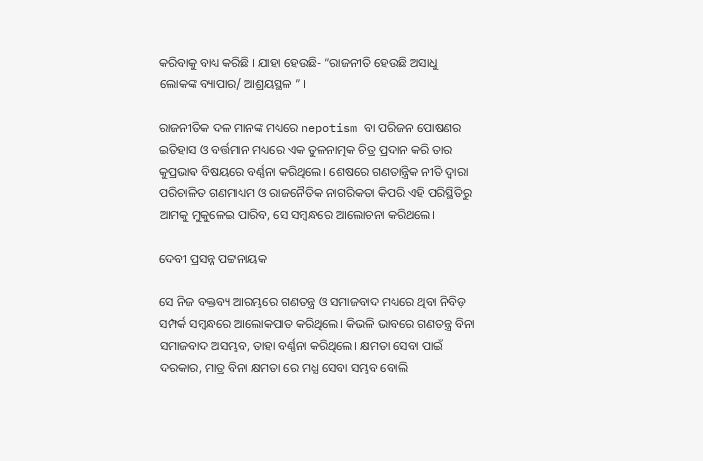କରିବାକୁ ବାଧ୍ୟ କରିଛି । ଯାହା ହେଉଛି- “ରାଜନୀତି ହେଉଛି ଅସାଧୁ ଲୋକଙ୍କ ବ୍ୟାପାର/ ଆଶ୍ରୟସ୍ଥଳ ” ।

ରାଜନୀତିକ ଦଳ ମାନଙ୍କ ମଧ୍ୟରେ nepotism ବା ପରିଜନ ପୋଷଣର ଇତିହାସ ଓ ବର୍ତ୍ତମାନ ମଧ୍ୟରେ ଏକ ତୁଳନାତ୍ମକ ଚିତ୍ର ପ୍ରଦାନ କରି ତାର କୁପ୍ରଭାଵ ବିଷୟରେ ବର୍ଣ୍ଣନା କରିଥିଲେ। ଶେଷରେ ଗଣତାନ୍ତ୍ରିକ ନୀତି ଦ୍ବାରା ପରିଚାଳିତ ଗଣମାଧ୍ୟମ ଓ ରାଜନୈତିକ ନାଗରିକତା କିପରି ଏହି ପରିସ୍ଥିତିରୁ ଆମକୁ ମୁକୁଳେଇ ପାରିବ, ସେ ସମ୍ବନ୍ଧରେ ଆଲୋଚନା କରିଥଲେ।

ଦେବୀ ପ୍ରସନ୍ନ ପଟ୍ଟନାୟକ

ସେ ନିଜ ବକ୍ତବ୍ୟ ଆରମ୍ଭରେ ଗଣତନ୍ତ୍ର ଓ ସମାଜବାଦ ମଧ୍ୟରେ ଥିବା ନିବିଡ଼ ସମ୍ପର୍କ ସମ୍ବନ୍ଧରେ ଆଲୋକପାତ କରିଥିଲେ। କିଭଳି ଭାବରେ ଗଣତନ୍ତ୍ର ବିନା ସମାଜବାଦ ଅସମ୍ଭବ, ତାହା ବର୍ଣ୍ଣନା କରିଥିଲେ। କ୍ଷମତା ସେବା ପାଇଁ ଦରକାର, ମାତ୍ର ବିନା କ୍ଷମତା ରେ ମଧ୍ଯ ସେବା ସମ୍ଭବ ବୋଲି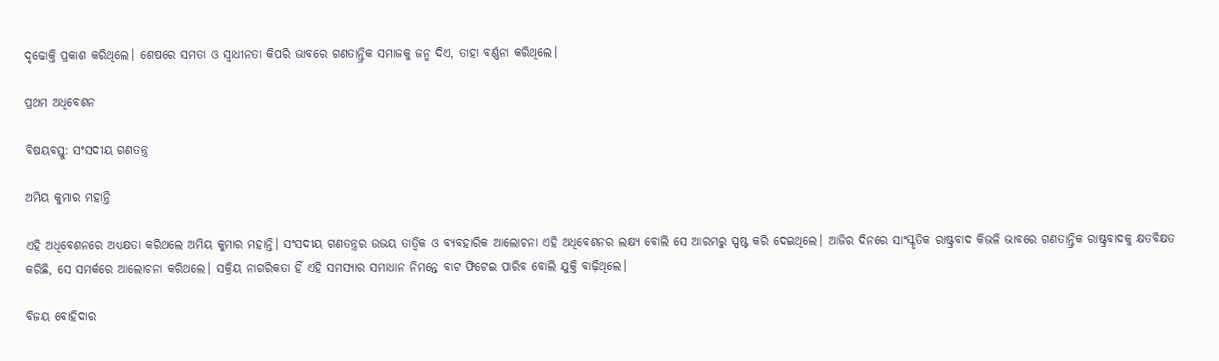ଦୃଢୋକ୍ତି ପ୍ରକାଶ କରିଥିଲେ। ଶେଷରେ ସମତା ଓ ସ୍ଵାଧୀନତା କିପରି ଭାବରେ ଗଣତାନ୍ତ୍ରିକ ସମାଜକୁ ଜନ୍ମ ଦିଏ, ତାହା ବର୍ଣ୍ଣନା କରିଥିଲେ।

ପ୍ରଥମ ଅଧିବେଶନ

ବିଷୟବସ୍ତୁ: ସଂସଦୀୟ ଗଣତନ୍ତ୍ର

ଅମିୟ କୁମାର ମହାନ୍ତି

ଏହି ଅଧିବେଶନରେ ଅଧ୍ୟକ୍ଷତା କରିଥଲେ ଅମିୟ କୁମାର ମହାନ୍ତି। ସଂସଦୀୟ ଗଣତନ୍ତ୍ରର ଉଭୟ ତାତ୍ୱିକ ଓ ବ୍ୟବହାରିକ ଆଲୋଚନା ଏହି ଅଧିବେଶନର ଲକ୍ଷ୍ୟ ବୋଲି ସେ ଆରମ୍ଭରୁ ସ୍ପଷ୍ଟ କରି ଦେଇଥିଲେ। ଆଜିର ଦିନରେ ସାଂସ୍କୃତିକ ରାଷ୍ଟ୍ରବାଦ କିଭଳି ଭାବରେ ଗଣତାନ୍ତ୍ରିକ ରାଷ୍ଟ୍ରବାଦକୁ କ୍ଷତବିକ୍ଷତ କରିଛି, ସେ ସମର୍କରେ ଆଲୋଚନା କରିଥଲେ। ସକ୍ରିୟ ନାଗରିକତା ହିଁ ଏହି ସମସ୍ୟାର ସମାଧାନ ନିମନ୍ତେ ବାଟ ଫିଟେଇ ପାରିବ ବୋଲି ଯୁକ୍ତି ବାଢ଼ିଥିଲେ।

ବିଜୟ ବୋହିଦାର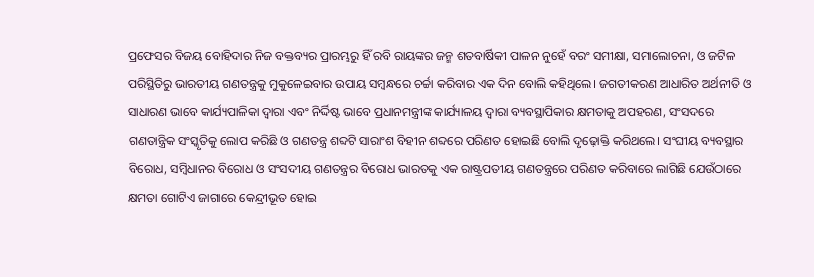ପ୍ରଫେସର ବିଜୟ ବୋହିଦାର ନିଜ ବକ୍ତବ୍ୟର ପ୍ରାରମ୍ଭରୁ ହିଁ ରବି ରାୟଙ୍କର ଜନ୍ମ ଶତବାର୍ଷିକୀ ପାଳନ ନୁହେଁ ବରଂ ସମୀକ୍ଷା, ସମାଲୋଚନା, ଓ ଜଟିଳ ପରିସ୍ଥିତିରୁ ଭାରତୀୟ ଗଣତନ୍ତ୍ରକୁ ମୁକୁଳେଇବାର ଉପାୟ ସମ୍ବନ୍ଧରେ ଚର୍ଚ୍ଚା କରିବାର ଏକ ଦିନ ବୋଲି କହିଥିଲେ। ଜଗତୀକରଣ ଆଧାରିତ ଅର୍ଥନୀତି ଓ ସାଧାରଣ ଭାବେ କାର୍ଯ୍ୟପାଳିକା ଦ୍ଵାରା ଏବଂ ନିର୍ଦ୍ଦିଷ୍ଟ ଭାବେ ପ୍ରଧାନମନ୍ତ୍ରୀଙ୍କ କାର୍ଯ୍ୟାଳୟ ଦ୍ଵାରା ବ୍ୟବସ୍ଥାପିକାର କ୍ଷମତାକୁ ଅପହରଣ, ସଂସଦରେ ଗଣତାନ୍ତ୍ରିକ ସଂସ୍କୃତିକୁ ଲୋପ କରିଛି ଓ ଗଣତନ୍ତ୍ର ଶବ୍ଦଟି ସାରାଂଶ ବିହୀନ ଶବ୍ଦରେ ପରିଣତ ହୋଇଛି ବୋଲି ଦୃଢ଼ୋକ୍ତି କରିଥଲେ। ସଂଘୀୟ ବ୍ୟବସ୍ଥାର ବିରୋଧ, ସମ୍ବିଧାନର ବିରୋଧ ଓ ସଂସଦୀୟ ଗଣତନ୍ତ୍ରର ବିରୋଧ ଭାରତକୁ ଏକ ରାଷ୍ଟ୍ରପତୀୟ ଗଣତନ୍ତ୍ରରେ ପରିଣତ କରିବାରେ ଲାଗିଛି ଯେଉଁଠାରେ କ୍ଷମତା ଗୋଟିଏ ଜାଗାରେ କେନ୍ଦ୍ରୀଭୂତ ହୋଇ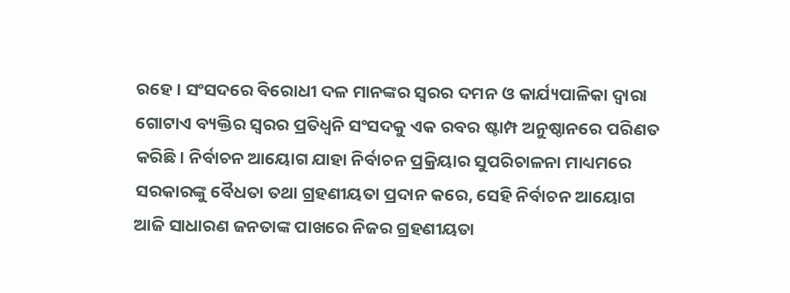ରହେ। ସଂସଦରେ ବିରୋଧୀ ଦଳ ମାନଙ୍କର ସ୍ଵରର ଦମନ ଓ କାର୍ଯ୍ୟପାଳିକା ଦ୍ଵାରା ଗୋଟାଏ ବ୍ୟକ୍ତିର ସ୍ୱରର ପ୍ରତିଧ୍ଵନି ସଂସଦକୁ ଏକ ରବର ଷ୍ଟାମ୍ପ ଅନୁଷ୍ଠାନରେ ପରିଣତ କରିଛି। ନିର୍ବାଚନ ଆୟୋଗ ଯାହା ନିର୍ବାଚନ ପ୍ରକ୍ରିୟାର ସୁପରିଚାଳନା ମାଧ୍ୟମରେ ସରକାରଙ୍କୁ ବୈଧତା ତଥା ଗ୍ରହଣୀୟତା ପ୍ରଦାନ କରେ, ସେହି ନିର୍ବାଚନ ଆୟୋଗ ଆଜି ସାଧାରଣ ଜନତାଙ୍କ ପାଖରେ ନିଜର ଗ୍ରହଣୀୟତା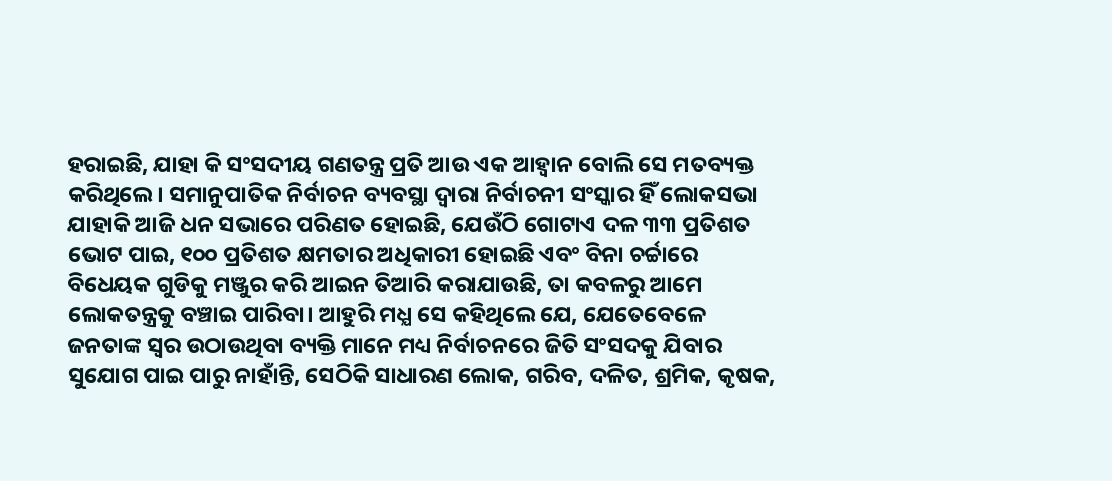ହରାଇଛି, ଯାହା କି ସଂସଦୀୟ ଗଣତନ୍ତ୍ର ପ୍ରତି ଆଉ ଏକ ଆହ୍ବାନ ବୋଲି ସେ ମତବ୍ୟକ୍ତ କରିଥିଲେ। ସମାନୁପାତିକ ନିର୍ବାଚନ ବ୍ୟବସ୍ଥା ଦ୍ଵାରା ନିର୍ବାଚନୀ ସଂସ୍କାର ହିଁ ଲୋକସଭା ଯାହାକି ଆଜି ଧନ ସଭାରେ ପରିଣତ ହୋଇଛି, ଯେଉଁଠି ଗୋଟାଏ ଦଳ ୩୩ ପ୍ରତିଶତ ଭୋଟ ପାଇ, ୧୦୦ ପ୍ରତିଶତ କ୍ଷମତାର ଅଧିକାରୀ ହୋଇଛି ଏବଂ ବିନା ଚର୍ଚ୍ଚାରେ ବିଧେୟକ ଗୁଡିକୁ ମଞ୍ଜୁର କରି ଆଇନ ତିଆରି କରାଯାଉଛି, ତା କବଳରୁ ଆମେ ଲୋକତନ୍ତ୍ରକୁ ବଞ୍ଚାଇ ପାରିବା। ଆହୁରି ମଧ୍ଯ ସେ କହିଥିଲେ ଯେ, ଯେତେବେଳେ ଜନତାଙ୍କ ସ୍ବର ଉଠାଉଥିବା ବ୍ୟକ୍ତି ମାନେ ମଧ୍ୟ ନିର୍ବାଚନରେ ଜିତି ସଂସଦକୁ ଯିବାର ସୁଯୋଗ ପାଇ ପାରୁ ନାହାଁନ୍ତି, ସେଠିକି ସାଧାରଣ ଲୋକ, ଗରିବ, ଦଳିତ, ଶ୍ରମିକ, କୃଷକ,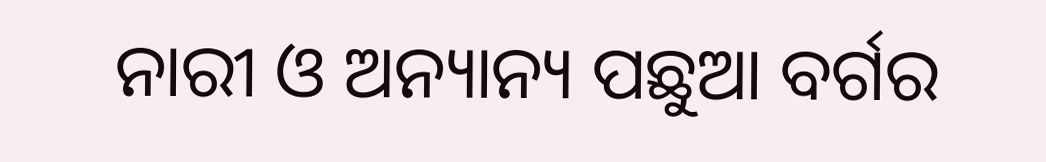ନାରୀ ଓ ଅନ୍ୟାନ୍ୟ ପଛୁଆ ବର୍ଗର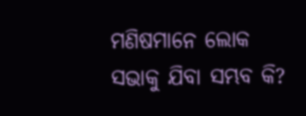ମଣିଷମାନେ ଲୋକ ସଭାକୁ ଯିବା ସମ୍ଭବ କି?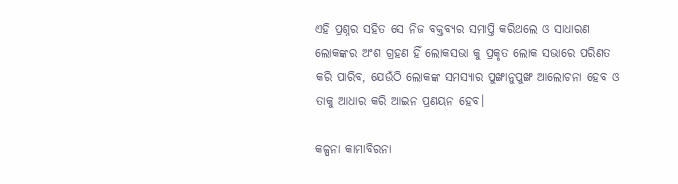ଏହି ପ୍ରଶ୍ନର ସହିତ ସେ ନିଜ ବକ୍ତବ୍ୟର ସମାପ୍ତି କରିଥଲେ ଓ ସାଧାରଣ ଲୋକଙ୍କର ଅଂଶ ଗ୍ରହଣ ହିଁ ଲୋକସଭା କୁ ପ୍ରକୃତ ଲୋକ ସଭାରେ ପରିଣତ କରି ପାରିବ, ଯେଉଁଠି ଲୋକଙ୍କ ସମସ୍ୟାର ପୁଙ୍ଖାନୁପୁଙ୍ଖ ଆଲୋଚନା ହେବ ଓ ତାକୁ ଆଧାର କରି ଆଇନ ପ୍ରଣୟନ ହେବ।

କଳ୍ପନା କାମାବିରନା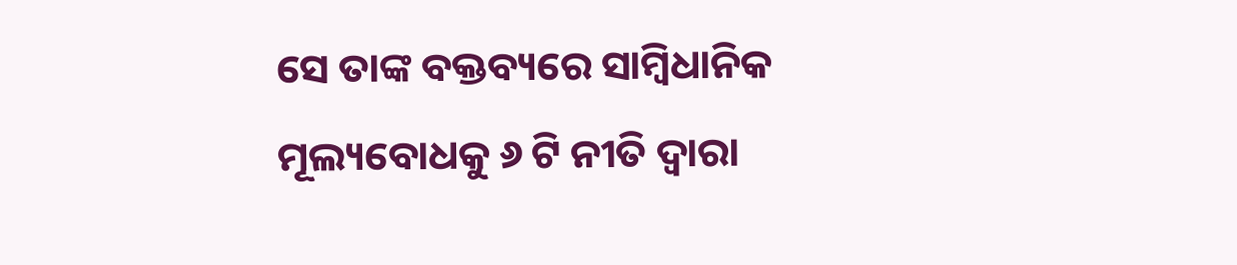ସେ ତାଙ୍କ ବକ୍ତବ୍ୟରେ ସାମ୍ବିଧାନିକ ମୂଲ୍ୟବୋଧକୁ ୬ ଟି ନୀତି ଦ୍ବାରା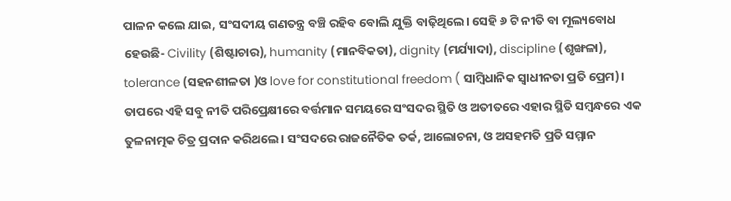ପାଳନ କଲେ ଯାଇ, ସଂସଦୀୟ ଗଣତନ୍ତ୍ର ବଞ୍ଚି ରହିବ ବୋଲି ଯୁକ୍ତି ବାଢ଼ିଥିଲେ। ସେହି ୬ ଟି ନୀତି ବା ମୂଲ୍ୟବୋଧ ହେଉଛି- Civility (ଶିଷ୍ଟାଚାର), humanity (ମାନବିକତା), dignity (ମର୍ଯ୍ୟାଦା), discipline (ଶୃଙ୍ଖଳା), tolerance (ସହନଶୀଳତା )ଓ love for constitutional freedom ( ସାମ୍ବିଧାନିକ ସ୍ଵାଧୀନତା ପ୍ରତି ପ୍ରେମ)। ତାପରେ ଏହି ସବୁ ନୀତି ପରିପ୍ରେକ୍ଷୀରେ ବର୍ତ୍ତମାନ ସମୟରେ ସଂସଦର ସ୍ଥିତି ଓ ଅତୀତରେ ଏହାର ସ୍ଥିତି ସମ୍ବନ୍ଧରେ ଏକ ତୁଳନାତ୍ମକ ଚିତ୍ର ପ୍ରଦାନ କରିଥଲେ। ସଂସଦରେ ରାଜନୈତିକ ତର୍କ, ଆଲୋଚନା, ଓ ଅସହମତି ପ୍ରତି ସମ୍ମାନ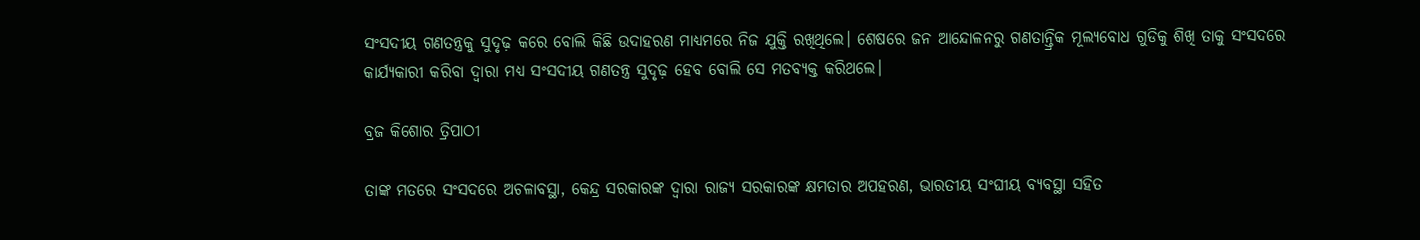ସଂସଦୀୟ ଗଣତନ୍ତ୍ରକୁ ସୁଦୃଢ଼ କରେ ବୋଲି କିଛି ଉଦାହରଣ ମାଧ୍ୟମରେ ନିଜ ଯୁକ୍ତି ରଖିଥିଲେ। ଶେଷରେ ଜନ ଆନ୍ଦୋଳନରୁ ଗଣତାନ୍ତ୍ରିକ ମୂଲ୍ୟବୋଧ ଗୁଡିକୁ ଶିଖି ତାକୁ ସଂସଦରେ କାର୍ଯ୍ୟକାରୀ କରିବା ଦ୍ୱାରା ମଧ୍ୟ ସଂସଦୀୟ ଗଣତନ୍ତ୍ର ସୁଦୃଢ଼ ହେବ ବୋଲି ସେ ମତବ୍ୟକ୍ତ କରିଥଲେ।

ବ୍ରଜ କିଶୋର ତ୍ରିପାଠୀ

ତାଙ୍କ ମତରେ ସଂସଦରେ ଅଚଳାବସ୍ଥା, କେନ୍ଦ୍ର ସରକାରଙ୍କ ଦ୍ଵାରା ରାଜ୍ଯ ସରକାରଙ୍କ କ୍ଷମତାର ଅପହରଣ, ଭାରତୀୟ ସଂଘୀୟ ବ୍ୟବସ୍ଥା ସହିତ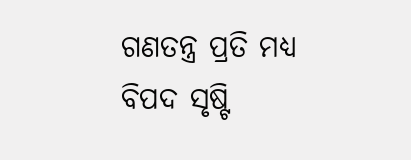ଗଣତନ୍ତ୍ର ପ୍ରତି ମଧ୍ଯ ବିପଦ ସୃଷ୍ଟି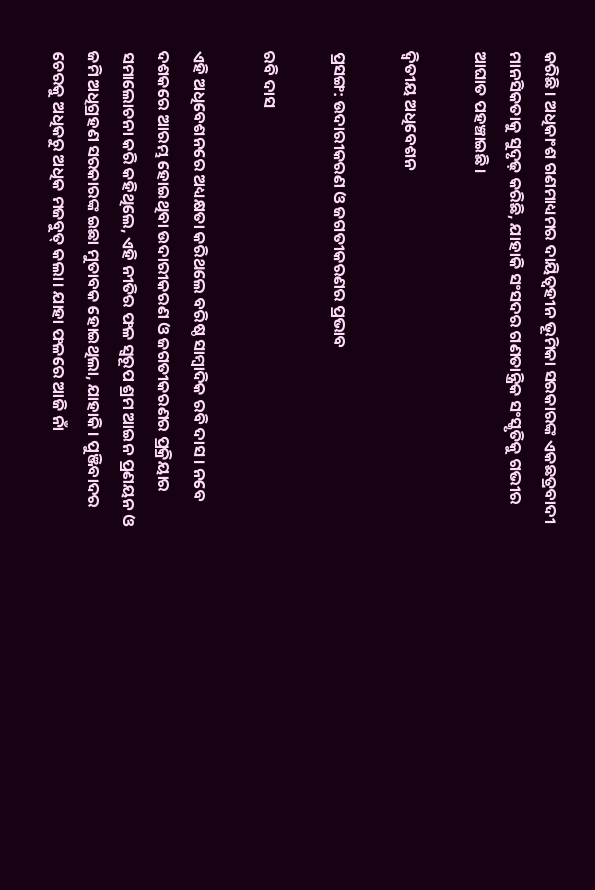କରିଛି। ଅଧିକାଂଶ ଗଣମାଧ୍ୟମର ଦାୟିତ୍ବହୀନ ଭୂମିକା ସରକାରଙ୍କ ଏକଛତ୍ରବାଦୀ ମାନସିକତାକୁ ସୁଦୃଢ଼ କରିଛି, ଯାହାକି ସଂସଦର ଗଣତାନ୍ତ୍ରିକ ସଂସ୍କୃତିକୁ ଗଭୀର ଆଘାତ ପହଞ୍ଚାଇଛି।

ଦ୍ବିତୀୟ ଅଧିବେଶନ

ପ୍ରସଙ୍ଗ: ଉଦାରୀକରଣ ଓ ଜଗତୀକରଣର ପ୍ରଭାବ

ରବି ଦାସ

ଏହି ଅଧିବେଶନରେ ଅଧ୍ୟକ୍ଷତା କରିଥଲେ ବରିଷ୍ଠ ସାମ୍ବାଦିକ ରବି ଦାସ। ନବେ ଦଶକରେ ଆରମ୍ଭ ହୋଇଥିବା ଉଦାରୀକରଣ ଓ ଜଗତୀକରଣର ପ୍ରକ୍ରିୟାର ସମାଲୋଚନା କରି କହିଥିଲେ, ଏହି ନୀତିର ଫଳ ସ୍ଵରୂପ ଶ୍ରମ ଆଇନ ପ୍ରଣୟନ ଓ ଜମି ଅଧିଗ୍ରହଣ ସରକାରଙ୍କ ଇଛା ମୁତାବକ ହୋଇଥିଲା, ଯାହାକି। ପୁଞ୍ଜିବାଦର ଚେରକୁ ଅଧିକରୁ ଅଧିକ ମଜବୁତ୍ କଲା। ଯାହା ଫଳରେ ଆଜି ନାଁ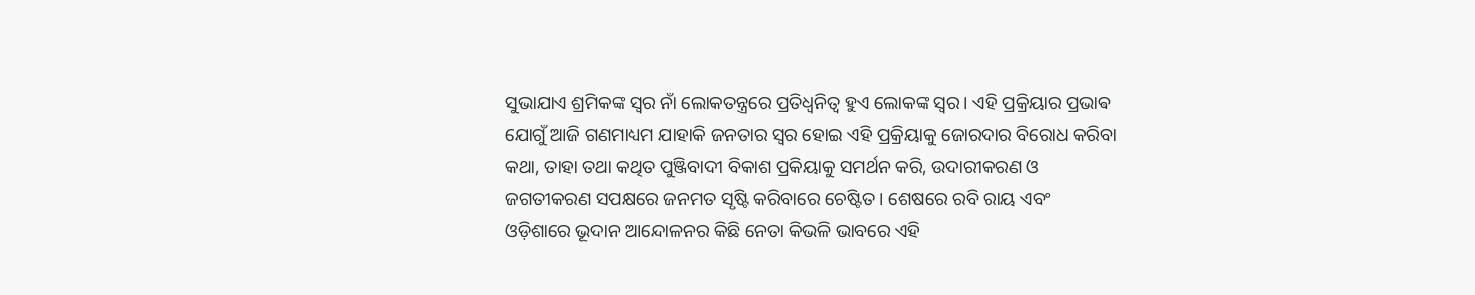ସୁଭାଯାଏ ଶ୍ରମିକଙ୍କ ସ୍ୱର ନାଁ ଲୋକତନ୍ତ୍ରରେ ପ୍ରତିଧ୍ଵନିତ୍ଵ ହୁଏ ଲୋକଙ୍କ ସ୍ୱର। ଏହି ପ୍ରକ୍ରିୟାର ପ୍ରଭାଵ ଯୋଗୁଁ ଆଜି ଗଣମାଧ୍ୟମ ଯାହାକି ଜନତାର ସ୍ୱର ହୋଇ ଏହି ପ୍ରକ୍ରିୟାକୁ ଜୋରଦାର ବିରୋଧ କରିବା କଥା, ତାହା ତଥା କଥିତ ପୁଞ୍ଜିବାଦୀ ବିକାଶ ପ୍ରକିୟାକୁ ସମର୍ଥନ କରି, ଉଦାରୀକରଣ ଓ ଜଗତୀକରଣ ସପକ୍ଷରେ ଜନମତ ସୃଷ୍ଟି କରିବାରେ ଚେଷ୍ଟିତ। ଶେଷରେ ରବି ରାୟ ଏବଂ ଓଡ଼ିଶାରେ ଭୂଦାନ ଆନ୍ଦୋଳନର କିଛି ନେତା କିଭଳି ଭାବରେ ଏହି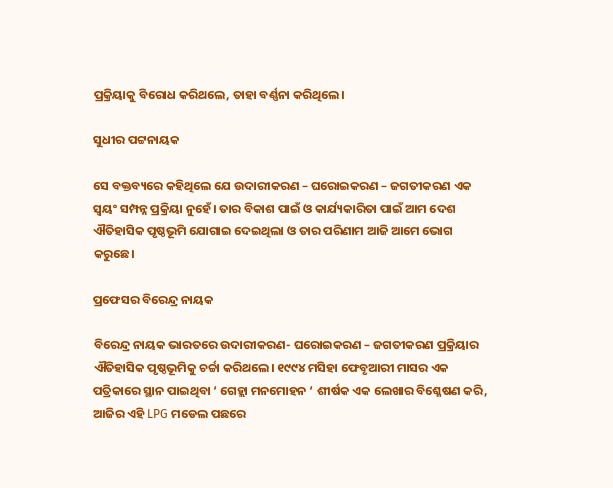ପ୍ରକ୍ରିୟାକୁ ବିରୋଧ କରିଥଲେ, ତାହା ବର୍ଣ୍ଣନା କରିଥିଲେ।

ସୁଧୀର ପଟ୍ଟନାୟକ

ସେ ବକ୍ତବ୍ୟରେ କହିଥିଲେ ଯେ ଉଦାରୀକରଣ – ଘରୋଇକରଣ – ଜଗତୀକରଣ ଏକ ସ୍ବୟଂ ସମ୍ପନ୍ନ ପ୍ରକ୍ରିୟା ନୁହେଁ। ତାର ବିକାଶ ପାଇଁ ଓ କାର୍ଯ୍ୟକାରିତା ପାଇଁ ଆମ ଦେଶ ଐତିହାସିକ ପୃଷ୍ଠଭୂମି ଯୋଗାଇ ଦେଇଥିଲା ଓ ତାର ପରିଣାମ ଆଜି ଆମେ ଭୋଗ କରୁଛେ।

ପ୍ରଫେସର ବିରେନ୍ଦ୍ର ନାୟକ

ବିରେନ୍ଦ୍ର ନାୟକ ଭାରତରେ ଉଦାରୀକରଣ- ଘରୋଇକରଣ – ଜଗତୀକରଣ ପ୍ରକ୍ରିୟାର ଐତିହାସିକ ପୃଷ୍ଠଭୂମିକୁ ଚର୍ଚ୍ଚା କରିଥଲେ। ୧୯୯୪ ମସିହା ଫେବୃଆରୀ ମାସର ଏକ ପତ୍ରିକାରେ ସ୍ଥାନ ପାଇଥିବା ‘ ଗେହ୍ଲା ମନମୋହନ ‘ ଶୀର୍ଷକ ଏକ ଲେଖାର ବିଶ୍ଳେଷଣ କରି, ଆଜିର ଏହି LPG ମଡେଲ ପଛରେ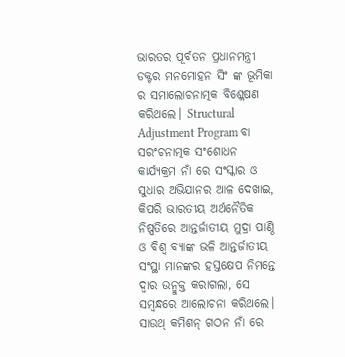ଭାରତର ପୂର୍ବତନ ପ୍ରଧାନମନ୍ତ୍ରୀ ଡକ୍ଟର ମନମୋହନ ସିଂ ଙ୍କ ଭୂମିକା ର ସମାଲୋଚନାତ୍ମକ ବିଶ୍ଳେଷଣ କରିଥଲେ। Structural Adjustment Program ବା ସରଂଚନାତ୍ମକ ସଂଶୋଧନ କାର୍ଯ୍ୟକ୍ରମ ନାଁ ରେ ସଂସ୍କାର ଓ ସୁଧାର ଅଭିଯାନର ଆଳ ଦେଖାଇ, କିପରି ଭାରତୀୟ ଅର୍ଥନୈତିକ ନିଷ୍ପତିରେ ଆନ୍ତର୍ଜାତୀୟ ମୁଦ୍ରା ପାଣ୍ଠି ଓ ବିଶ୍ୱ ବ୍ୟାଙ୍କ ଭଳି ଆନ୍ତର୍ଜାତୀୟ ସଂସ୍ଥା ମାନଙ୍କର ହସ୍ତକ୍ଷେପ ନିମନ୍ତେ ଦ୍ଵାର ଉନ୍ମୁକ୍ତ କରାଗଲା, ସେ ସମ୍ବନ୍ଧରେ ଆଲୋଚନା କରିଥଲେ। ସାଉଥ୍ କମିଶନ୍ ଗଠନ ନାଁ ରେ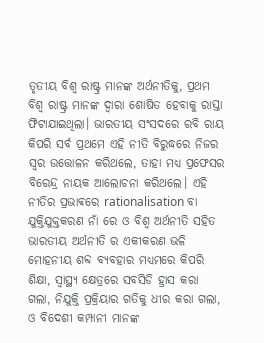ତୃତୀୟ ବିଶ୍ଵ ରାଷ୍ଟ୍ର ମାନଙ୍କ ଅର୍ଥନୀତିକୁ, ପ୍ରଥମ ବିଶ୍ବ ରାଷ୍ଟ୍ର ମାନଙ୍କ ଦ୍ଵାରା ଶୋଷିତ ହେବାକୁ ରାସ୍ତା ଫିଟାଯାଇଥିଲା। ଭାରତୀୟ ସଂସଦରେ ରବି ରାୟ କିପରି ସର୍ବ ପ୍ରଥମେ ଏହି ନୀତି ବିରୁଦ୍ଧରେ ନିଜର ସ୍ୱର ଉତ୍ତୋଳନ କରିଥଲେ, ତାହା ମଧ୍ୟ ପ୍ରଫେସର ବିରେନ୍ଦ୍ର ନାୟକ ଆଲୋଚନା କରିଥଲେ। ଏହି ନୀତିର ପ୍ରଭାଵରେ rationalisation ବା ଯୁକ୍ତିଯୁକ୍ତକରଣ ନାଁ ରେ ଓ ବିଶ୍ୱ ଅର୍ଥନୀତି ସହିତ ଭାରତୀୟ ଅର୍ଥନୀତି ର ଏକୀକରଣ ଭଳି ମୋହନୀୟ ଶବ୍ଦ ବ୍ୟବହାର ମଧ୍ୟମରେ କିପରି ଶିକ୍ଷା, ସ୍ବାସ୍ଥ୍ୟ କ୍ଷେତ୍ରରେ ସବସିଡି ହ୍ରାସ କରା ଗଲା, ନିଯୁକ୍ତି ପ୍ରକ୍ରିୟାର ଗତିକୁ ଧୀର କରା ଗଲା, ଓ ବିଦେଶୀ କମ୍ପାନୀ ମାନଙ୍କ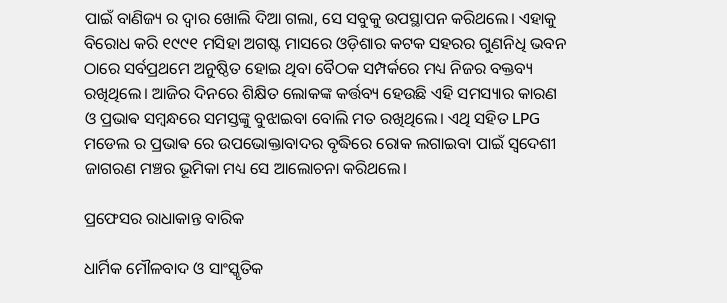ପାଇଁ ବାଣିଜ୍ୟ ର ଦ୍ଵାର ଖୋଲି ଦିଆ ଗଲା, ସେ ସବୁକୁ ଉପସ୍ଥାପନ କରିଥଲେ। ଏହାକୁ ବିରୋଧ କରି ୧୯୯୧ ମସିହା ଅଗଷ୍ଟ ମାସରେ ଓଡ଼ିଶାର କଟକ ସହରର ଗୁଣନିଧି ଭବନ ଠାରେ ସର୍ବପ୍ରଥମେ ଅନୁଷ୍ଠିତ ହୋଇ ଥିବା ବୈଠକ ସମ୍ପର୍କରେ ମଧ୍ୟ ନିଜର ବକ୍ତବ୍ୟ ରଖିଥିଲେ। ଆଜିର ଦିନରେ ଶିକ୍ଷିତ ଲୋକଙ୍କ କର୍ତ୍ତବ୍ୟ ହେଉଛି ଏହି ସମସ୍ୟାର କାରଣ ଓ ପ୍ରଭାଵ ସମ୍ବନ୍ଧରେ ସମସ୍ତଙ୍କୁ ବୁଝାଇବା ବୋଲି ମତ ରଖିଥିଲେ। ଏଥି ସହିତ LPG ମଡେଲ ର ପ୍ରଭାଵ ରେ ଉପଭୋକ୍ତାବାଦର ବୃଦ୍ଧିରେ ରୋକ ଲଗାଇବା ପାଇଁ ସ୍ୱଦେଶୀ ଜାଗରଣ ମଞ୍ଚର ଭୂମିକା ମଧ୍ୟ ସେ ଆଲୋଚନା କରିଥଲେ।

ପ୍ରଫେସର ରାଧାକାନ୍ତ ବାରିକ

ଧାର୍ମିକ ମୌଳବାଦ ଓ ସାଂସ୍କୃତିକ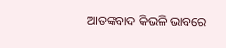ଆତଙ୍କବାଦ କିଭଳି ଭାବରେ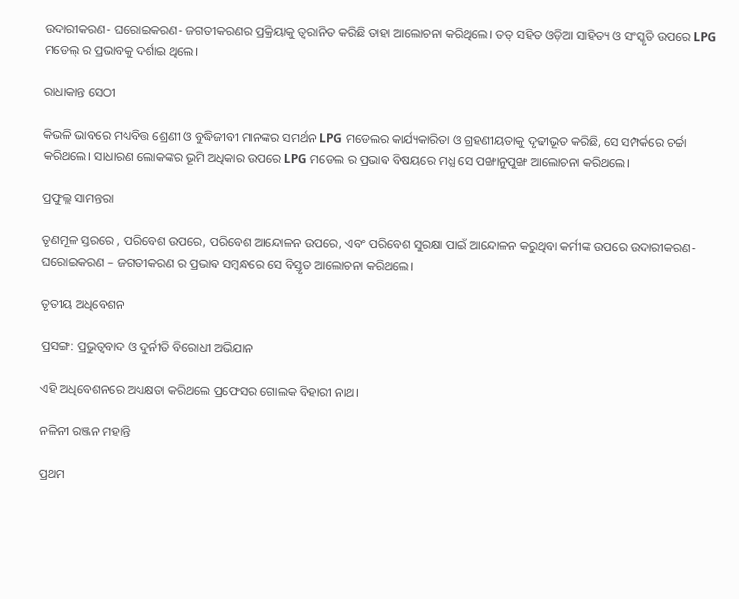ଉଦାରୀକରଣ- ଘରୋଇକରଣ- ଜଗତୀକରଣର ପ୍ରକ୍ରିୟାକୁ ତ୍ଵରାନିତ କରିଛି ତାହା ଆଲୋଚନା କରିଥିଲେ। ତତ୍ ସହିତ ଓଡ଼ିଆ ସାହିତ୍ୟ ଓ ସଂସ୍କୃତି ଉପରେ LPG ମଡେଲ୍ ର ପ୍ରଭାବକୁ ଦର୍ଶାଇ ଥିଲେ।

ରାଧାକାନ୍ତ ସେଠୀ

କିଭଳି ଭାବରେ ମଧ୍ୟବିତ୍ତ ଶ୍ରେଣୀ ଓ ବୁଦ୍ଧିଜୀବୀ ମାନଙ୍କର ସମର୍ଥନ LPG ମଡେଲର କାର୍ଯ୍ୟକାରିତା ଓ ଗ୍ରହଣୀୟତାକୁ ଦୃଢୀଭୂତ କରିଛି, ସେ ସମ୍ପର୍କରେ ଚର୍ଚ୍ଚା କରିଥଲେ। ସାଧାରଣ ଲୋକଙ୍କର ଭୂମି ଅଧିକାର ଉପରେ LPG ମଡେଲ ର ପ୍ରଭାଵ ବିଷୟରେ ମଧ୍ଯ ସେ ପଙ୍ଖାନୁପୁଙ୍ଖ ଆଲୋଚନା କରିଥଲେ।

ପ୍ରଫୁଲ୍ଲ ସାମନ୍ତରା

ତୃଣମୂଳ ସ୍ତରରେ , ପରିବେଶ ଉପରେ, ପରିବେଶ ଆନ୍ଦୋଳନ ଉପରେ, ଏବଂ ପରିବେଶ ସୁରକ୍ଷା ପାଇଁ ଆନ୍ଦୋଳନ କରୁଥିବା କର୍ମୀଙ୍କ ଉପରେ ଉଦାରୀକରଣ-ଘରୋଇକରଣ – ଜଗତୀକରଣ ର ପ୍ରଭାଵ ସମ୍ବନ୍ଧରେ ସେ ବିସ୍ତୃତ ଆଲୋଚନା କରିଥଲେ।

ତୃତୀୟ ଅଧିବେଶନ

ପ୍ରସଙ୍ଗ: ପ୍ରଭୁତ୍ଵବାଦ ଓ ଦୁର୍ନୀତି ବିରୋଧୀ ଅଭିଯାନ

ଏହି ଅଧିବେଶନରେ ଅଧ୍ୟକ୍ଷତା କରିଥଲେ ପ୍ରଫେସର ଗୋଲକ ବିହାରୀ ନାଥ।

ନଳିନୀ ରଞ୍ଜନ ମହାନ୍ତି

ପ୍ରଥମ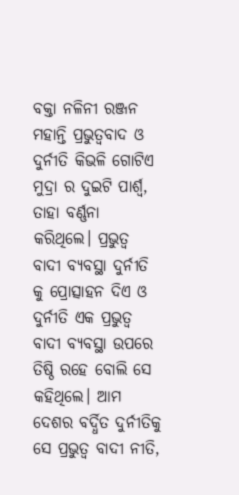ବକ୍ତା ନଳିନୀ ରଞ୍ଜନ ମହାନ୍ତି ପ୍ରଭୁତ୍ଵବାଦ ଓ ଦୁର୍ନୀତି କିଭଳି ଗୋଟିଏ ମୁଦ୍ରା ର ଦୁଇଟି ପାର୍ଶ୍ଵ, ତାହା ବର୍ଣ୍ଣନା କରିଥିଲେ। ପ୍ରଭୁତ୍ଵ ବାଦୀ ବ୍ୟବସ୍ଥା ଦୁର୍ନୀତି କୁ ପ୍ରୋତ୍ସାହନ ଦିଏ ଓ ଦୁର୍ନୀତି ଏକ ପ୍ରଭୁତ୍ୱ ବାଦୀ ବ୍ୟବସ୍ଥା ଉପରେ ତିଷ୍ଠି ରହେ ବୋଲି ସେ କହିଥିଲେ। ଆମ ଦେଶର ବର୍ଦ୍ଧିତ ଦୁର୍ନୀତିକୁ ସେ ପ୍ରଭୁତ୍ୱ ବାଦୀ ନୀତି,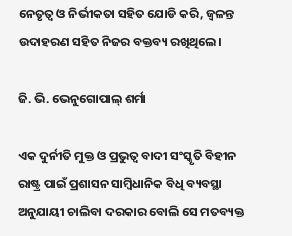ନେତୃତ୍ୱ ଓ ନିର୍ଭୀକତା ସହିତ ଯୋଡି କରି, ଜ୍ୱଳନ୍ତ ଉଦାହରଣ ସହିତ ନିଜର ବକ୍ତବ୍ୟ ରଖିଥିଲେ।

ଜି. ଭି. ଭେନୁଗୋପାଲ୍ ଶର୍ମା

ଏକ ଦୁର୍ନୀତି ମୁକ୍ତ ଓ ପ୍ରଭୁତ୍ୱ ବାଦୀ ସଂସ୍କୃତି ବିହୀନ ରାଷ୍ଟ୍ର ପାଇଁ ପ୍ରଶାସନ ସାମ୍ବିଧାନିକ ବିଧି ବ୍ୟବସ୍ଥା ଅନୁଯାୟୀ ଚାଲିବା ଦରକାର ବୋଲି ସେ ମତବ୍ୟକ୍ତ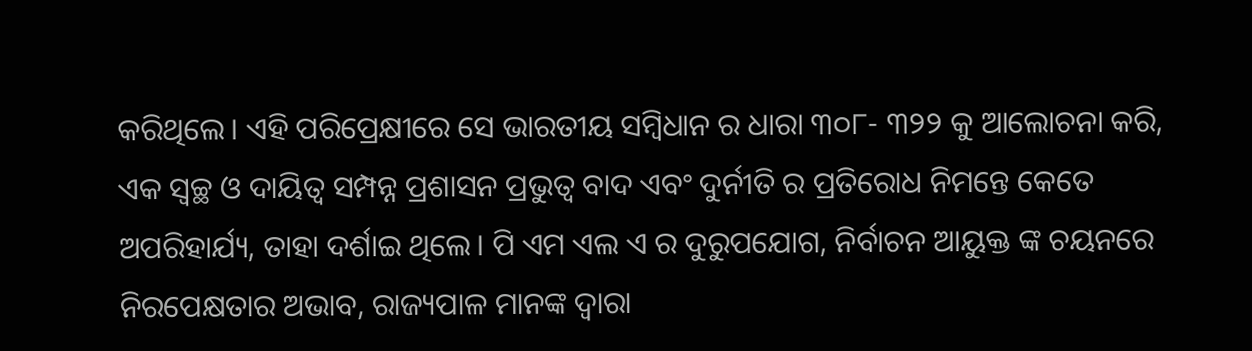କରିଥିଲେ। ଏହି ପରିପ୍ରେକ୍ଷୀରେ ସେ ଭାରତୀୟ ସମ୍ବିଧାନ ର ଧାରା ୩୦୮- ୩୨୨ କୁ ଆଲୋଚନା କରି, ଏକ ସ୍ଵଚ୍ଛ ଓ ଦାୟିତ୍ଵ ସମ୍ପନ୍ନ ପ୍ରଶାସନ ପ୍ରଭୁତ୍ୱ ବାଦ ଏବଂ ଦୁର୍ନୀତି ର ପ୍ରତିରୋଧ ନିମନ୍ତେ କେତେ ଅପରିହାର୍ଯ୍ୟ, ତାହା ଦର୍ଶାଇ ଥିଲେ। ପି ଏମ ଏଲ ଏ ର ଦୁରୁପଯୋଗ, ନିର୍ବାଚନ ଆୟୁକ୍ତ ଙ୍କ ଚୟନରେ ନିରପେକ୍ଷତାର ଅଭାବ, ରାଜ୍ୟପାଳ ମାନଙ୍କ ଦ୍ଵାରା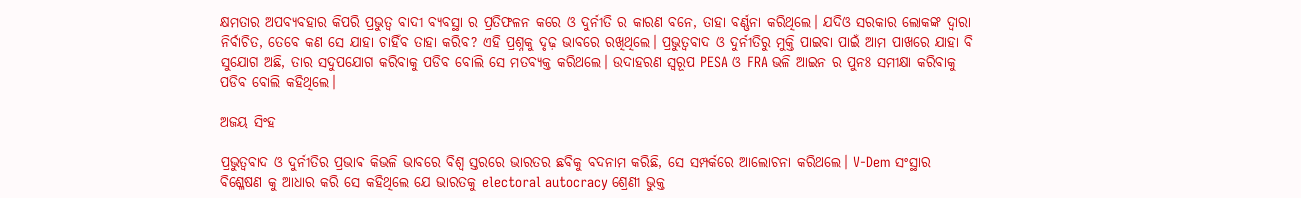କ୍ଷମତାର ଅପବ୍ୟବହାର କିପରି ପ୍ରଭୁତ୍ୱ ବାଦୀ ବ୍ୟବସ୍ଥା ର ପ୍ରତିଫଳନ କରେ ଓ ଦୁର୍ନୀତି ର କାରଣ ବନେ, ତାହା ବର୍ଣ୍ଣନା କରିଥିଲେ। ଯଦିଓ ସରକାର ଲୋକଙ୍କ ଦ୍ୱାରା ନିର୍ବାଚିତ, ତେବେ କଣ ସେ ଯାହା ଚାହିଁବ ତାହା କରିବ? ଏହି ପ୍ରଶ୍ନକୁ ଦୃଢ଼ ଭାବରେ ରଖିଥିଲେ। ପ୍ରଭୁତ୍ଵବାଦ ଓ ଦୁର୍ନୀତିରୁ ମୁକ୍ତି ପାଇବା ପାଇଁ ଆମ ପାଖରେ ଯାହା ବି ସୁଯୋଗ ଅଛି, ତାର ସଦୁପଯୋଗ କରିବାକୁ ପଡିବ ବୋଲି ସେ ମତବ୍ୟକ୍ତ କରିଥଲେ। ଉଦାହରଣ ସ୍ୱରୂପ PESA ଓ FRA ଭଳି ଆଇନ ର ପୁନଃ ସମୀକ୍ଷା କରିବାକୁ ପଡିବ ବୋଲି କହିଥିଲେ।

ଅଜୟ ସିଂହ

ପ୍ରଭୁତ୍ଵବାଦ ଓ ଦୁର୍ନୀତିର ପ୍ରଭାଵ କିଭଳି ଭାବରେ ବିଶ୍ଵ ସ୍ତରରେ ଭାରତର ଛବିକୁ ବଦନାମ କରିଛି, ସେ ସମ୍ପର୍କରେ ଆଲୋଚନା କରିଥଲେ। V-Dem ସଂସ୍ଥାର ବିଶ୍ଳେଷଣ କୁ ଆଧାର କରି ସେ କହିଥିଲେ ଯେ ଭାରତକୁ electoral autocracy ଶ୍ରେଣୀ ଭୁକ୍ତ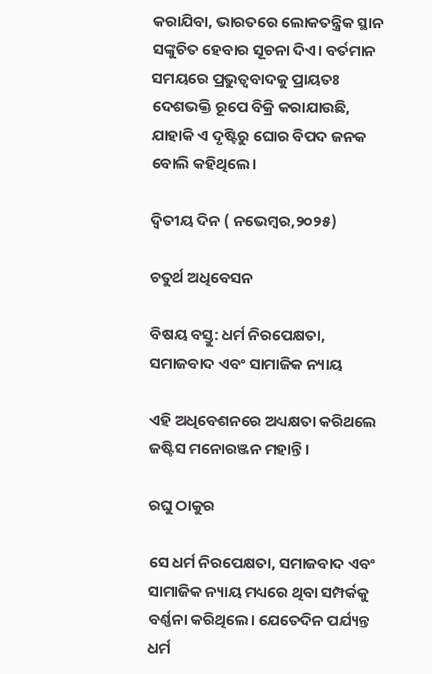କରାଯିବା, ଭାରତରେ ଲୋକତନ୍ତ୍ରିକ ସ୍ଥାନ ସଙ୍କୁଚିତ ହେବାର ସୂଚନା ଦିଏ। ବର୍ତମାନ ସମୟରେ ପ୍ରଭୁତ୍ଵବାଦକୁ ପ୍ରାୟତଃ ଦେଶଭକ୍ତି ରୂପେ ବିକ୍ରି କରାଯାଉଛି, ଯାହାକି ଏ ଦୃଷ୍ଟିରୁ ଘୋର ବିପଦ ଜନକ ବୋଲି କହିଥିଲେ।

ଦ୍ବିତୀୟ ଦିନ ( ନଭେମ୍ୱର,୨୦୨୫)

ଚତୁର୍ଥ ଅଧିବେସନ

ବିଷୟ ବସ୍ତୁ: ଧର୍ମ ନିରପେକ୍ଷତା, ସମାଜବାଦ ଏବଂ ସାମାଜିକ ନ୍ୟାୟ

ଏହି ଅଧିବେଶନରେ ଅଧ୍ୟକ୍ଷତା କରିଥଲେ ଜଷ୍ଟିସ ମନୋରଞ୍ଜନ ମହାନ୍ତି।

ରଘୁ ଠାକୁର

ସେ ଧର୍ମ ନିରପେକ୍ଷତା, ସମାଜବାଦ ଏବଂ ସାମାଜିକ ନ୍ୟାୟ ମଧ୍ୟରେ ଥିବା ସମ୍ପର୍କକୁ ବର୍ଣ୍ଣନା କରିଥିଲେ। ଯେତେଦିନ ପର୍ଯ୍ୟନ୍ତ ଧର୍ମ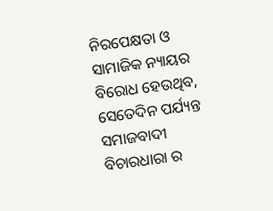ନିରପେକ୍ଷତା ଓ ସାମାଜିକ ନ୍ୟାୟର ବିରୋଧ ହେଉଥିବ, ସେତେଦିନ ପର୍ଯ୍ୟନ୍ତ ସମାଜବାଦୀ ବିଚାରଧାରା ର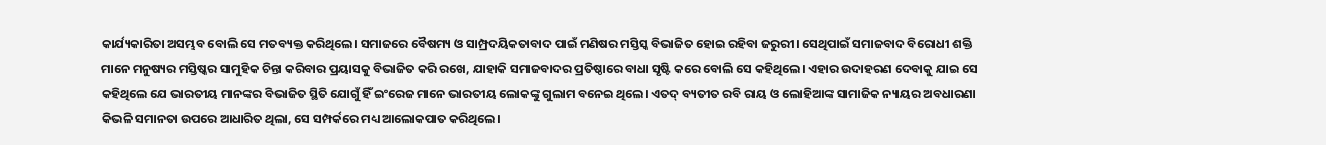କାର୍ଯ୍ୟକାରିତା ଅସମ୍ଭବ ବୋଲି ସେ ମତବ୍ୟକ୍ତ କରିଥିଲେ। ସମାଜରେ ବୈଷମ୍ୟ ଓ ସାମ୍ପ୍ରଦୟିକତାବାଦ ପାଇଁ ମଣିଷର ମସ୍ତିସ୍କ ବିଭାଜିତ ହୋଇ ରହିବା ଜରୁରୀ। ସେଥିପାଇଁ ସମାଜବାଦ ବିରୋଧୀ ଶକ୍ତି ମାନେ ମନୁଷ୍ୟର ମସ୍ତିଷ୍କର ସାମୁହିକ ଚିନ୍ତା କରିବାର ପ୍ରୟାସକୁ ବିଭାଜିତ କରି ରଖେ, ଯାହାକି ସମାଜବାଦର ପ୍ରତିଷ୍ଠାରେ ବାଧା ସୃଷ୍ଟି କରେ ବୋଲି ସେ କହିଥିଲେ। ଏହାର ଉଦାହରଣ ଦେବାକୁ ଯାଇ ସେ କହିଥିଲେ ଯେ ଭାରତୀୟ ମାନଙ୍କର ବିଭାଜିତ ସ୍ଥିତି ଯୋଗୁଁ ହିଁ ଇଂରେଜ ମାନେ ଭାରତୀୟ ଲୋକଙ୍କୁ ଗୁଲାମ ବନେଇ ଥିଲେ। ଏତଦ୍ ବ୍ୟତୀତ ରବି ରାୟ ଓ ଲୋହିଆଙ୍କ ସାମାଜିକ ନ୍ୟାୟର ଅବଧାରଣା କିଭଳି ସମାନତା ଉପରେ ଆଧାରିତ ଥିଲା, ସେ ସମ୍ପର୍କରେ ମଧ୍ୟ ଆଲୋକପାତ କରିଥିଲେ।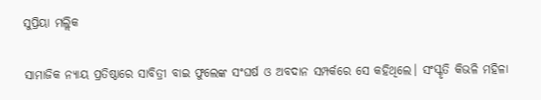ସୁପ୍ରିୟା ମଲ୍ଲିକ

ସାମାଜିକ ନ୍ୟାୟ ପ୍ରତିଷ୍ଠାରେ ସାବିତ୍ରୀ ବାଇ ଫୁଲେଙ୍କ ସଂଘର୍ଷ ଓ ଅବଦାନ ସମ୍ପର୍କରେ ସେ କହିଥିଲେ। ସଂସ୍କୃତି କିଭଳି ମହିଳା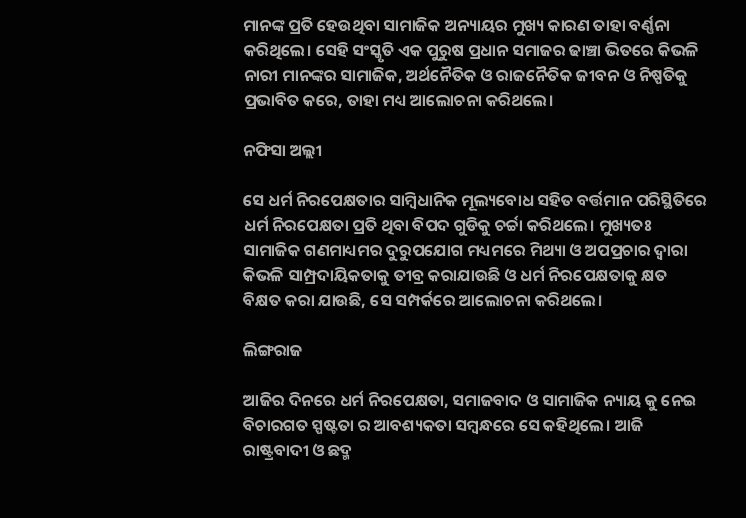ମାନଙ୍କ ପ୍ରତି ହେଉଥିବା ସାମାଜିକ ଅନ୍ୟାୟର ମୁଖ୍ୟ କାରଣ ତାହା ବର୍ଣ୍ଣନା କରିଥିଲେ। ସେହି ସଂସ୍କୃତି ଏକ ପୁରୁଷ ପ୍ରଧାନ ସମାଜର ଢାଞ୍ଚା ଭିତରେ କିଭଳି ନାରୀ ମାନଙ୍କର ସାମାଜିକ, ଅର୍ଥନୈତିକ ଓ ରାଜନୈତିକ ଜୀବନ ଓ ନିଷ୍ପତିକୁ ପ୍ରଭାବିତ କରେ, ତାହା ମଧ୍ୟ ଆଲୋଚନା କରିଥଲେ।

ନଫିସା ଅଲ୍ଲୀ

ସେ ଧର୍ମ ନିରପେକ୍ଷତାର ସାମ୍ବିଧାନିକ ମୂଲ୍ୟବୋଧ ସହିତ ବର୍ତ୍ତମାନ ପରିସ୍ଥିତିରେ ଧର୍ମ ନିରପେକ୍ଷତା ପ୍ରତି ଥିବା ବିପଦ ଗୁଡିକୁ ଚର୍ଚ୍ଚା କରିଥଲେ। ମୁଖ୍ୟତଃ ସାମାଜିକ ଗଣମାଧ୍ୟମର ଦୁରୁପଯୋଗ ମଧ୍ୟମରେ ମିଥ୍ୟା ଓ ଅପପ୍ରଚାର ଦ୍ବାରା କିଭଳି ସାମ୍ପ୍ରଦାୟିକତାକୁ ତୀବ୍ର କରାଯାଉଛି ଓ ଧର୍ମ ନିରପେକ୍ଷତାକୁ କ୍ଷତ ବିକ୍ଷତ କରା ଯାଉଛି, ସେ ସମ୍ପର୍କରେ ଆଲୋଚନା କରିଥଲେ।

ଲିଙ୍ଗରାଜ

ଆଜିର ଦିନରେ ଧର୍ମ ନିରପେକ୍ଷତା, ସମାଜବାଦ ଓ ସାମାଜିକ ନ୍ୟାୟ କୁ ନେଇ ବିଚାରଗତ ସ୍ପଷ୍ଟତା ର ଆବଶ୍ୟକତା ସମ୍ବନ୍ଧରେ ସେ କହିଥିଲେ। ଆଜି ରାଷ୍ଟ୍ରବାଦୀ ଓ ଛଦ୍ମ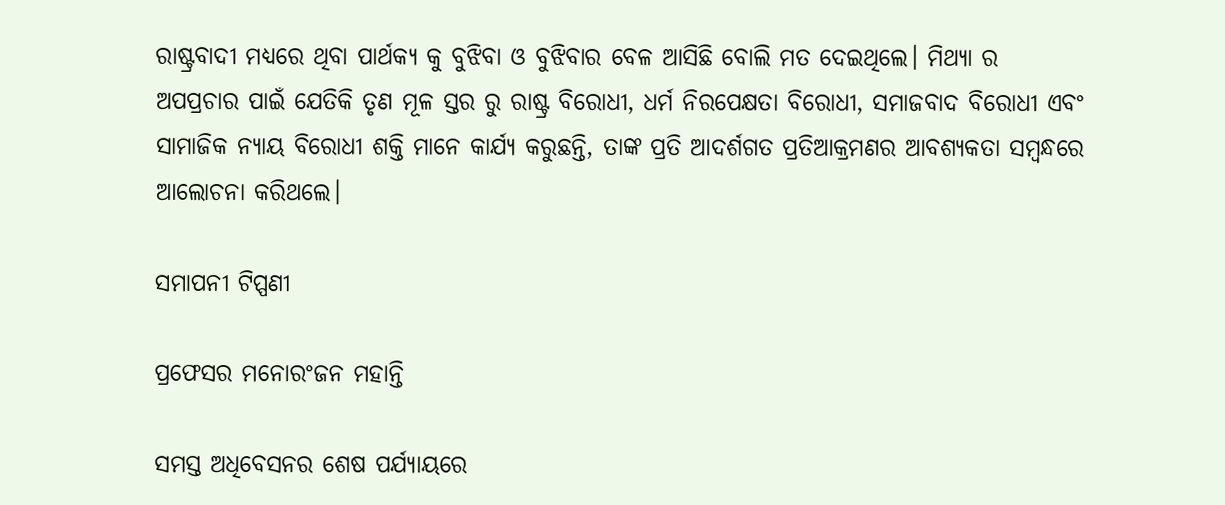ରାଷ୍ଟ୍ରବାଦୀ ମଧ୍ୟରେ ଥିବା ପାର୍ଥକ୍ୟ କୁ ବୁଝିବା ଓ ବୁଝିବାର ବେଳ ଆସିଛି ବୋଲି ମତ ଦେଇଥିଲେ। ମିଥ୍ୟା ର ଅପପ୍ରଚାର ପାଇଁ ଯେତିକି ତୃଣ ମୂଳ ସ୍ତର ରୁ ରାଷ୍ଟ୍ର ବିରୋଧୀ, ଧର୍ମ ନିରପେକ୍ଷତା ବିରୋଧୀ, ସମାଜବାଦ ବିରୋଧୀ ଏବଂ ସାମାଜିକ ନ୍ୟାୟ ବିରୋଧୀ ଶକ୍ତି ମାନେ କାର୍ଯ୍ୟ କରୁଛନ୍ତି, ତାଙ୍କ ପ୍ରତି ଆଦର୍ଶଗତ ପ୍ରତିଆକ୍ରମଣର ଆବଶ୍ୟକତା ସମ୍ବନ୍ଧରେ ଆଲୋଚନା କରିଥଲେ।

ସମାପନୀ ଟିପ୍ପଣୀ

ପ୍ରଫେସର ମନୋରଂଜନ ମହାନ୍ତି

ସମସ୍ତ ଅଧିବେସନର ଶେଷ ପର୍ଯ୍ୟାୟରେ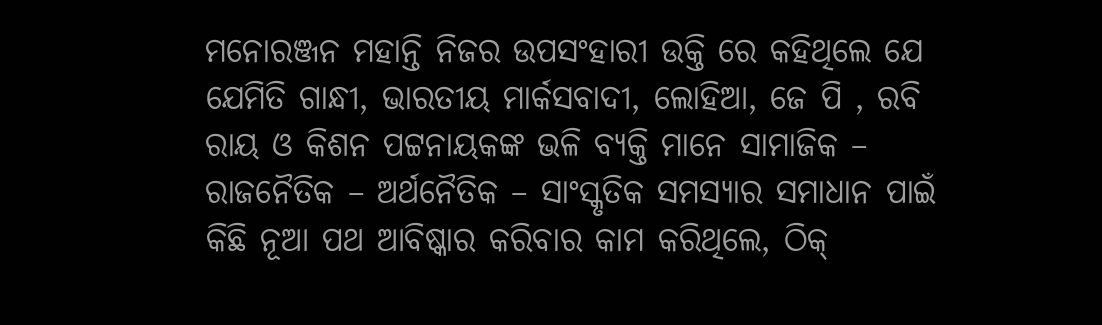ମନୋରଞ୍ଜନ ମହାନ୍ତି ନିଜର ଉପସଂହାରୀ ଉକ୍ତି ରେ କହିଥିଲେ ଯେ ଯେମିତି ଗାନ୍ଧୀ, ଭାରତୀୟ ମାର୍କସବାଦୀ, ଲୋହିଆ, ଜେ ପି , ରବି ରାୟ ଓ କିଶନ ପଟ୍ଟନାୟକଙ୍କ ଭଳି ବ୍ୟକ୍ତି ମାନେ ସାମାଜିକ – ରାଜନୈତିକ – ଅର୍ଥନୈତିକ – ସାଂସ୍କୃତିକ ସମସ୍ୟାର ସମାଧାନ ପାଇଁ କିଛି ନୂଆ ପଥ ଆବିଷ୍କାର କରିବାର କାମ କରିଥିଲେ, ଠିକ୍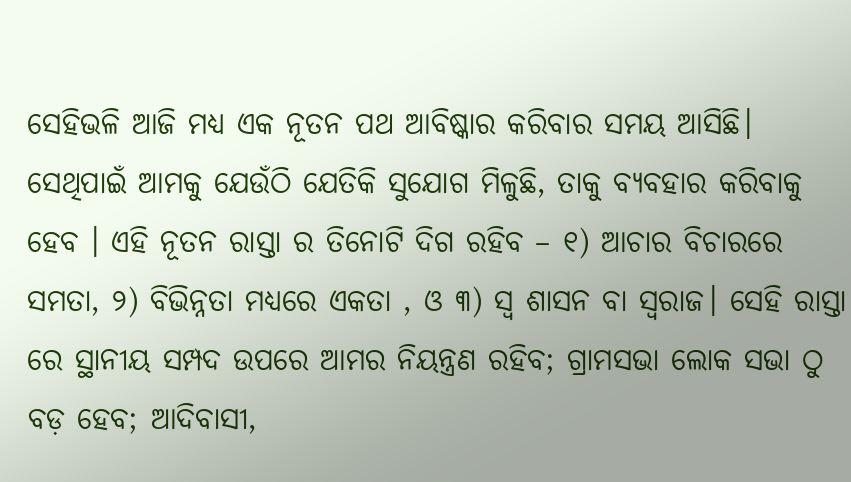ସେହିଭଳି ଆଜି ମଧ୍ଯ ଏକ ନୂତନ ପଥ ଆବିଷ୍କାର କରିବାର ସମୟ ଆସିଛି। ସେଥିପାଇଁ ଆମକୁ ଯେଉଁଠି ଯେତିକି ସୁଯୋଗ ମିଳୁଛି, ତାକୁ ବ୍ୟବହାର କରିବାକୁ ହେବ । ଏହି ନୂତନ ରାସ୍ତା ର ତିନୋଟି ଦିଗ ରହିବ – ୧) ଆଚାର ବିଚାରରେ ସମତା, ୨) ବିଭିନ୍ନତା ମଧ୍ୟରେ ଏକତା , ଓ ୩) ସ୍ଵ ଶାସନ ବା ସ୍ବରାଜ। ସେହି ରାସ୍ତା ରେ ସ୍ଥାନୀୟ ସମ୍ପଦ ଉପରେ ଆମର ନିୟନ୍ତ୍ରଣ ରହିବ; ଗ୍ରାମସଭା ଲୋକ ସଭା ଠୁ ବଡ଼ ହେବ; ଆଦିବାସୀ,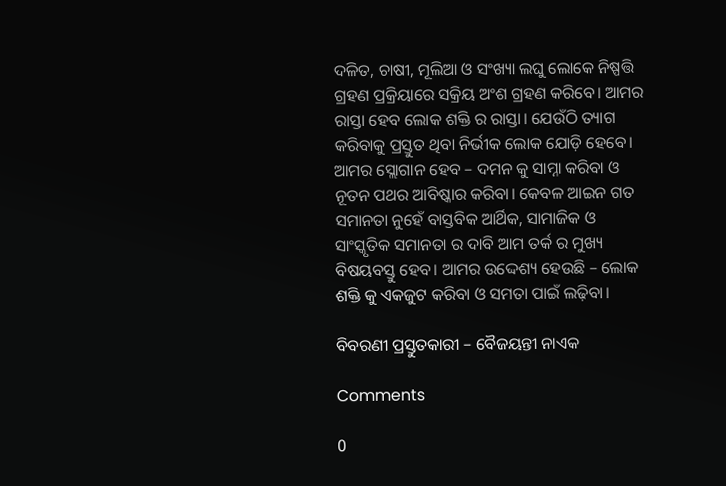ଦଳିତ, ଚାଷୀ, ମୂଲିଆ ଓ ସଂଖ୍ୟା ଲଘୁ ଲୋକେ ନିଷ୍ପତ୍ତି ଗ୍ରହଣ ପ୍ରକ୍ରିୟାରେ ସକ୍ରିୟ ଅଂଶ ଗ୍ରହଣ କରିବେ। ଆମର ରାସ୍ତା ହେବ ଲୋକ ଶକ୍ତି ର ରାସ୍ତା। ଯେଉଁଠି ତ୍ୟାଗ କରିବାକୁ ପ୍ରସ୍ତୁତ ଥିବା ନିର୍ଭୀକ ଲୋକ ଯୋଡ଼ି ହେବେ। ଆମର ସ୍ଲୋଗାନ ହେବ – ଦମନ କୁ ସାମ୍ନା କରିବା ଓ ନୂତନ ପଥର ଆବିଷ୍କାର କରିବା। କେବଳ ଆଇନ ଗତ ସମାନତା ନୁହେଁ ବାସ୍ତବିକ ଆର୍ଥିକ, ସାମାଜିକ ଓ ସାଂସ୍କୃତିକ ସମାନତା ର ଦାବି ଆମ ତର୍କ ର ମୁଖ୍ୟ ବିଷୟବସ୍ତୁ ହେବ। ଆମର ଉଦ୍ଦେଶ୍ୟ ହେଉଛି – ଲୋକ ଶକ୍ତି କୁ ଏକଜୁଟ କରିବା ଓ ସମତା ପାଇଁ ଲଢ଼ିବା।

ବିବରଣୀ ପ୍ରସ୍ତୁତକାରୀ – ବୈଜୟନ୍ତୀ ନାଏକ

Comments

0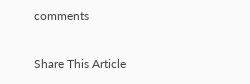comments

Share This Article